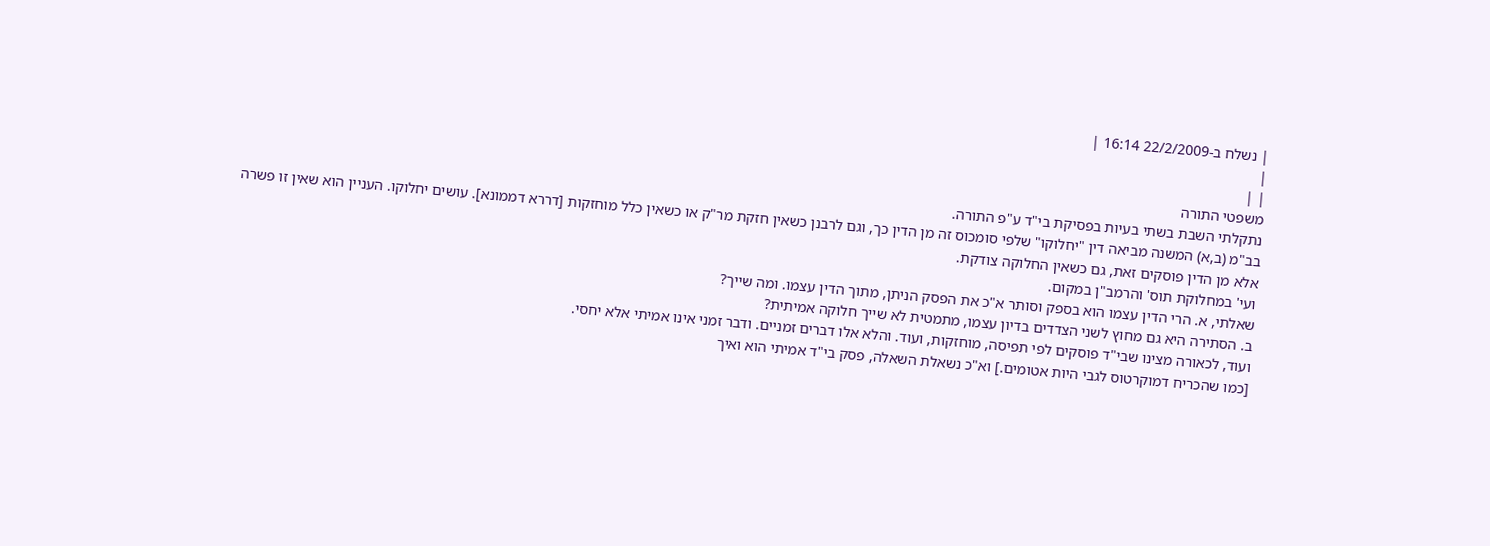| נשלח ב-22/2/2009 16:14 |
|
| |
משפטי התורה
נתקלתי השבת בשתי בעיות בפסיקת בי"ד ע"פ התורה.
בב"מ (ב,א) המשנה מביאה דין "יחלוקו" שלפי סומכוס זה מן הדין כך, וגם לרבנן כשאין חזקת מר"ק או כשאין כלל מוחזקות [דררא דממונא]. עושים יחלוקו. העניין הוא שאין זו פשרה אלא מן הדין פוסקים זאת, גם כשאין החלוקה צודקת.
ועי' במחלוקת תוס' והרמב"ן במקום.
שאלתי, א. הרי הדין עצמו הוא בספק וסותר א"כ את הפסק הניתן, מתוך הדין עצמו. ומה שייך?
ב. הסתירה היא גם מחוץ לשני הצדדים בדיון עצמו, מתמטית לא שייך חלוקה אמיתית?
ועוד, לכאורה מצינו שבי"ד פוסקים לפי תפיסה, מוחזקות, ועוד. והלא אלו דברים זמניים. ודבר זמני אינו אמיתי אלא יחסי.
[כמו שהכריח דמוקרטוס לגבי היות אטומים.] וא"כ נשאלת השאלה, פסק בי"ד אמיתי הוא ואיך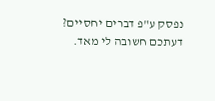נפסק ע"פ דברים יחסיים?
דעתכם חשובה לי מאד.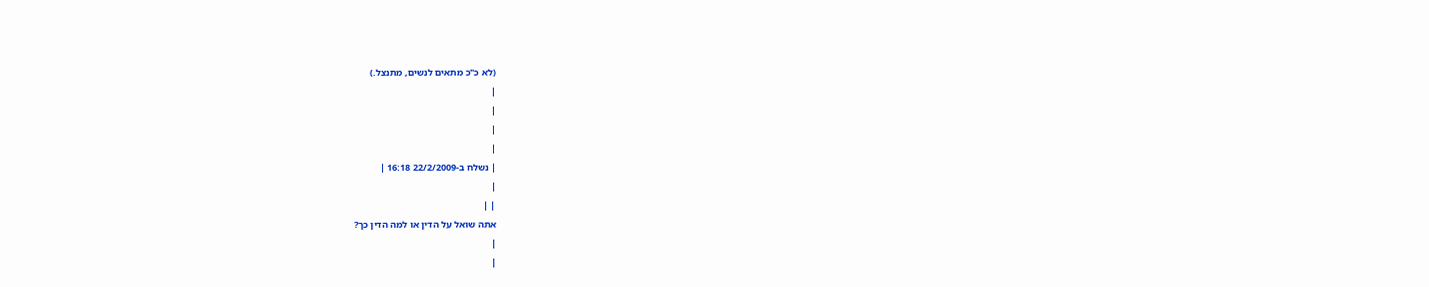(לא כ"כ מתאים לנשים, מתנצל.)
|
|
|
|
| נשלח ב-22/2/2009 16:18 |
|
| |
אתה שואל על הדין או למה הדין כך?
|
|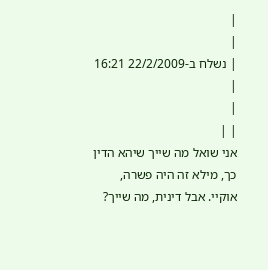|
|
| נשלח ב-22/2/2009 16:21 |
|
| |
אני שואל מה שייך שיהא הדין כך, מילא זה היה פשרה, אוקיי. אבל דינית, מה שייך?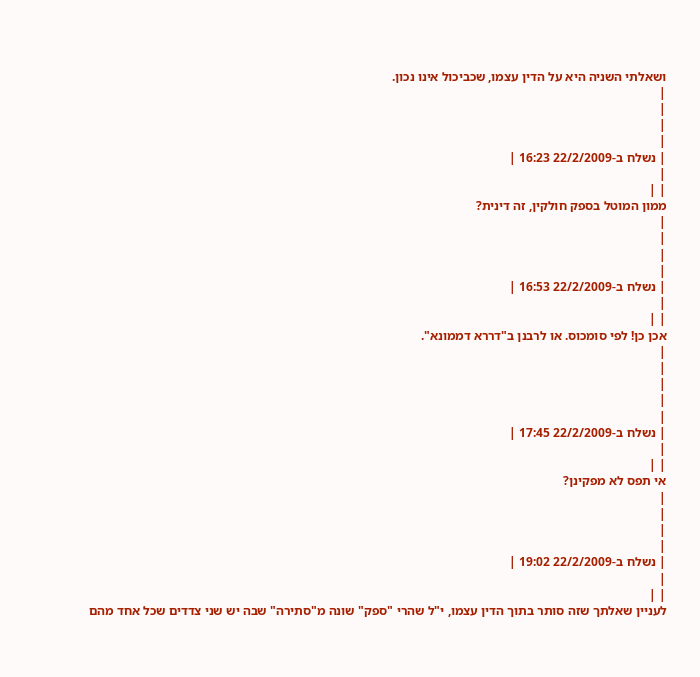ושאלתי השניה היא על הדין עצמו, שכביכול אינו נכון.
|
|
|
|
| נשלח ב-22/2/2009 16:23 |
|
| |
ממון המוטל בספק חולקין, זה דינית?
|
|
|
|
| נשלח ב-22/2/2009 16:53 |
|
| |
אכן כן! לפי סומכוס. או לרבנן ב"דררא דממונא".
|
|
|
|
|
| נשלח ב-22/2/2009 17:45 |
|
| |
אי תפס לא מפקינן?
|
|
|
|
| נשלח ב-22/2/2009 19:02 |
|
| |
לעניין שאלתך שזה סותר בתוך הדין עצמו, י"ל שהרי "ספק" שונה מ"סתירה" שבה יש שני צדדים שכל אחד מהם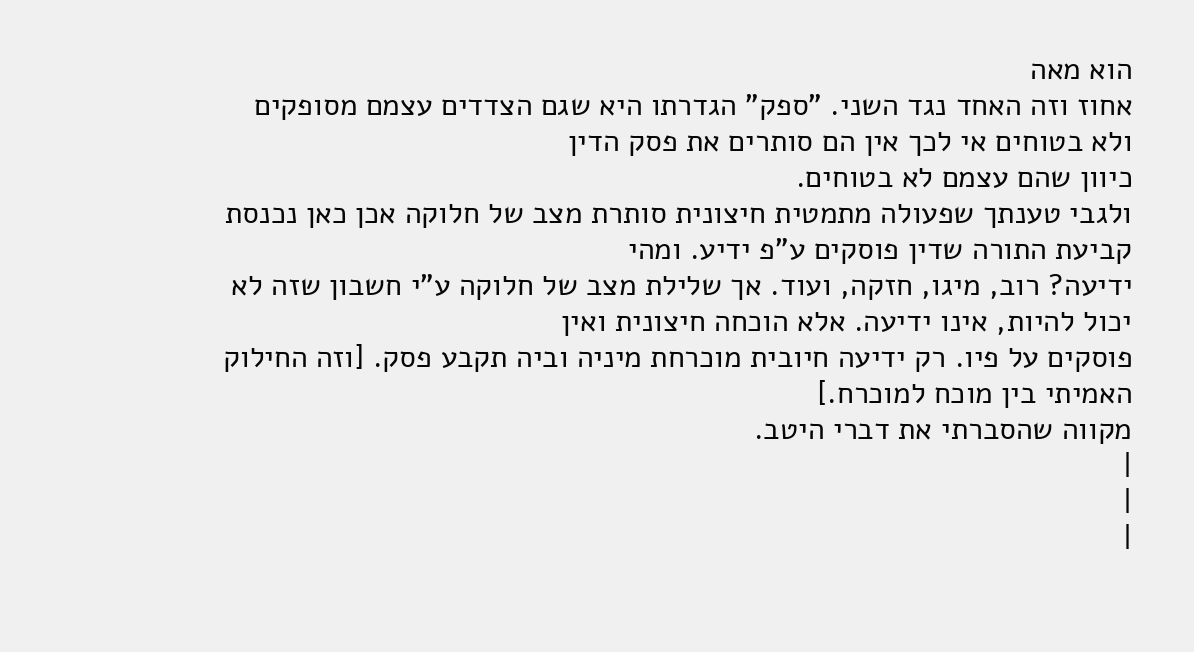הוא מאה
אחוז וזה האחד נגד השני. "ספק" הגדרתו היא שגם הצדדים עצמם מסופקים ולא בטוחים אי לכך אין הם סותרים את פסק הדין
כיוון שהם עצמם לא בטוחים.
ולגבי טענתך שפעולה מתמטית חיצונית סותרת מצב של חלוקה אכן כאן נכנסת קביעת התורה שדין פוסקים ע"פ ידיע. ומהי
ידיעה? רוב, מיגו, חזקה, ועוד. אך שלילת מצב של חלוקה ע"י חשבון שזה לא יכול להיות, אינו ידיעה. אלא הוכחה חיצונית ואין
פוסקים על פיו. רק ידיעה חיובית מוכרחת מיניה וביה תקבע פסק. [וזה החילוק האמיתי בין מוכח למוכרח.]
מקווה שהסברתי את דברי היטב.
|
|
|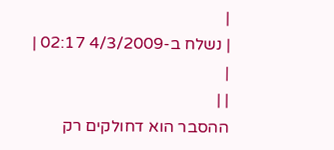|
| נשלח ב-4/3/2009 02:17 |
|
| |
ההסבר הוא דחולקים רק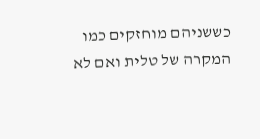כששניהם מוחזקים כמו המקרה של טלית ואם לא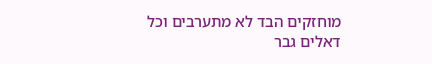מוחזקים הבד לא מתערבים וכל דאלים גבר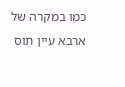כמו במקרה של ארבא עיין תוס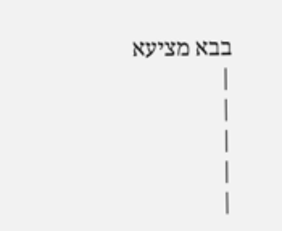בבא מציעא
|
|
|
|
|